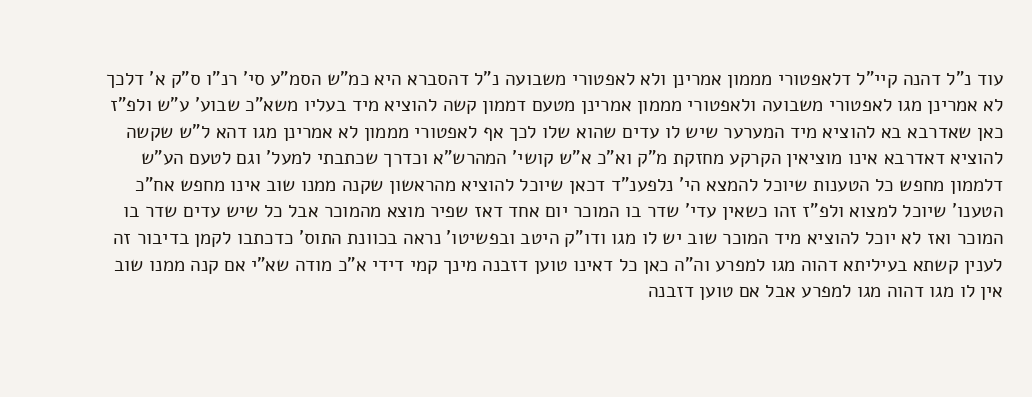עוד נ"ל דהנה קיי"ל דלאפטורי מממון אמרינן ולא לאפטורי משבועה נ"ל דהסברא היא כמ"ש הסמ"ע סי' רנ"ו ס"ק א' דלכך לא אמרינן מגו לאפטורי משבועה ולאפטורי מממון אמרינן מטעם דממון קשה להוציא מיד בעליו משא"כ שבוע' ע"ש ולפ"ז כאן שאדרבא בא להוציא מיד המערער שיש לו עדים שהוא שלו לכך אף לאפטורי מממון לא אמרינן מגו דהא ל"ש שקשה להוציא דאדרבא אינו מוציאין הקרקע מחזקת מ"ק וא"כ א"ש קושי' המהרש"א וכדרך שכתבתי למעל' וגם לטעם הע"ש דלממון מחפש כל הטענות שיוכל להמצא הי' נלפענ"ד דכאן שיוכל להוציא מהראשון שקנה ממנו שוב אינו מחפש אח"כ הטענו' שיוכל למצוא ולפ"ז זהו כשאין עדי' שדר בו המוכר יום אחד דאז שפיר מוצא מהמוכר אבל כל שיש עדים שדר בו המוכר ואז לא יוכל להוציא מיד המוכר שוב יש לו מגו ודו"ק היטב ובפשיטו' נראה בכוונת התוס' כדכתבו לקמן בדיבור זה לענין קשתא בעיליתא דהוה מגו למפרע וה"ה כאן כל דאינו טוען דזבנה מינך קמי דידי א"כ מודה שא"י אם קנה ממנו שוב אין לו מגו דהוה מגו למפרע אבל אם טוען דזבנה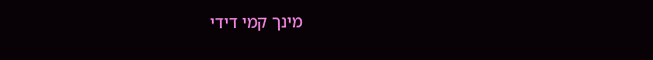מינך קמי דידי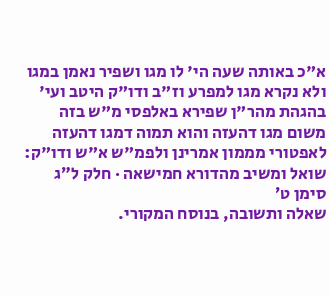א"כ באותה שעה הי' לו מגו ושפיר נאמן במגו ולא נקרא מגו למפרע וז"ב ודו"ק היטב ועי' בהגהת מהר"ן שפירא באלפסי מ"ש בזה משום מגו דהעזה והוא תמוה דמגו דהעזה לאפטורי מממון אמרינן ולפמ"ש א"ש ודו"ק:
שואל ומשיב מהדורא חמישאה · חלק ל״ג סימן ט׳
שאלה ותשובה, בנוסח המקורי.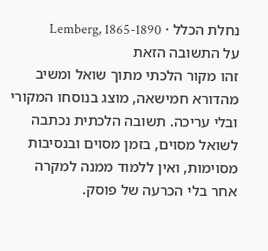נחלת הכלל · Lemberg, 1865-1890
על התשובה הזאת
זהו מקור הלכתי מתוך שואל ומשיב מהדורא חמישאה, מוצג בנוסחו המקורי ובלי עריכה. תשובה הלכתית נכתבה לשואל מסוים, בזמן מסוים ובנסיבות מסוימות, ואין ללמוד ממנה למקרה אחר בלי הכרעה של פוסק.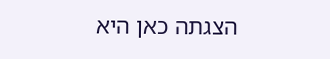הצגתה כאן היא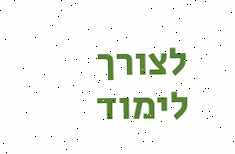לצורך לימוד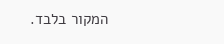המקור בלבד.